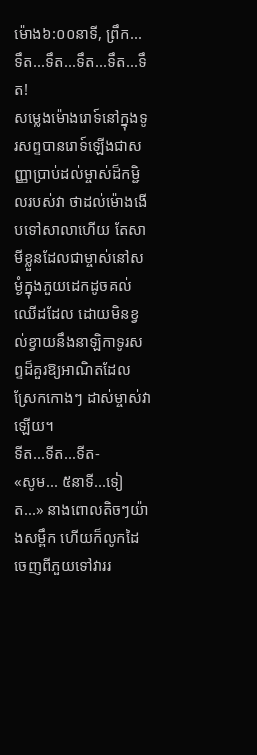ម៉ោង៦:០០នាទី, ព្រឹក...
ទឹត...ទឹត...ទឹត...ទឹត...ទឹត!
សម្លេងម៉ោងរោទ៍នៅក្នុងទូរសព្ទបានរោទ៍ឡេីងជាសញ្ញាប្រាប់ដល់ម្ចាស់ដ៏កម្ជិលរបស់វា ថាដល់ម៉ោងងេីបទៅសាលាហេីយ តែសាមីខ្លួនដែលជាម្ចាស់នៅសម្ងំក្នុងភួយដេកដូចគល់ឈេីដដែល ដោយមិនខ្វល់ខ្វាយនឹងនាឡិកាទូរសព្ទដ៏គួរឱ្យអាណិតដែលស្រែកកោងៗ ដាស់ម្ចាស់វាឡេីយ។
ទីត...ទីត...ទីត-
«សូម... ៥នាទី...ទៀត...» នាងពោលតិចៗយ៉ាងសម្ពឹក ហេីយក៏លូកដៃចេញពីភួយទៅវាររ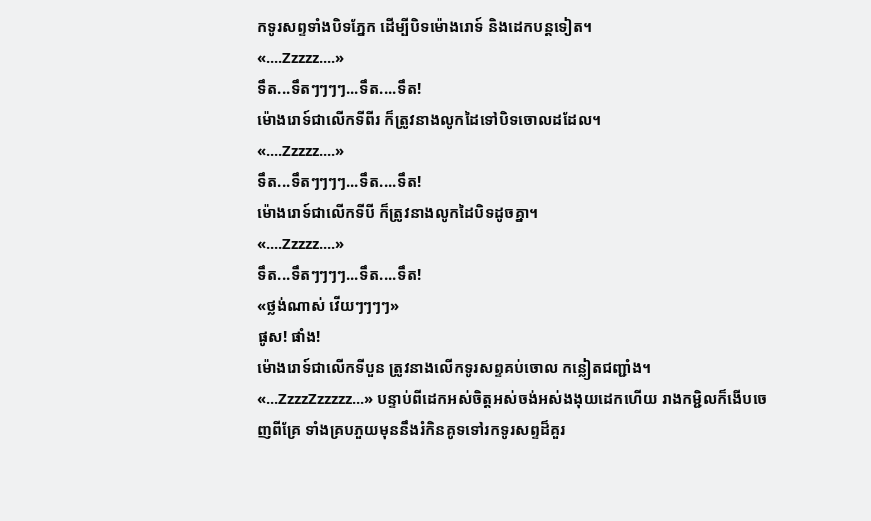កទូរសព្ទទាំងបិទភ្នែក ដេីម្បីបិទម៉ោងរោទ៍ និងដេកបន្តទៀត។
«....Zzzzz....»
ទឹត...ទឹតៗៗៗៗ...ទឹត....ទឹត!
ម៉ោងរោទ៍ជាលេីកទីពីរ ក៏ត្រូវនាងលូកដៃទៅបិទចោលដដែល។
«....Zzzzz....»
ទឹត...ទឹតៗៗៗៗ...ទឹត....ទឹត!
ម៉ោងរោទ៍ជាលេីកទីបី ក៏ត្រូវនាងលូកដៃបិទដូចគ្នា។
«....Zzzzz....»
ទឹត...ទឹតៗៗៗៗ...ទឹត....ទឹត!
«ថ្លង់ណាស់ វេីយៗៗៗៗ»
ផូស! ផាំង!
ម៉ោងរោទ៍ជាលេីកទីបួន ត្រូវនាងលេីកទូរសព្ទគប់ចោល កន្លៀតជញ្ជាំង។
«...ZzzzZzzzzz...» បន្ទាប់ពីដេកអស់ចិត្តអស់ចង់អស់ងងុយដេកហេីយ រាងកម្ជិលក៏ងេីបចេញពីគ្រែ ទាំងគ្របភួយមុននឹងរំកិនគូទទៅរកទូរសព្ទដ៏គួរ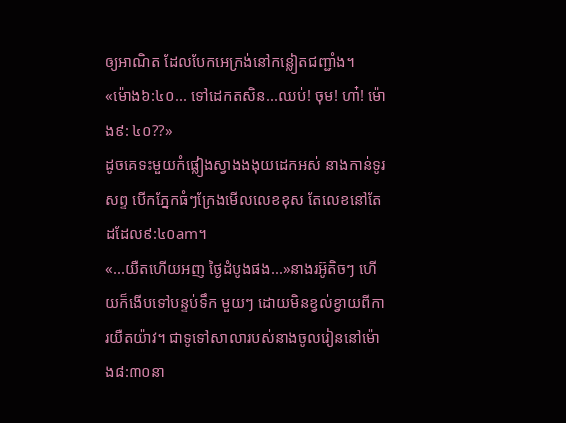ឲ្យអាណិត ដែលបែកអេក្រង់នៅកន្លៀតជញ្ជាំង។
«ម៉ោង៦:៤០... ទៅដេកតសិន...ឈប់! ចុម! ហា៎! ម៉ោង៩: ៤០??»
ដូចគេទះមួយកំផ្លៀងស្វាងងងុយដេកអស់ នាងកាន់ទូរសព្ទ បេីកភ្នែកធំៗក្រែងមេីលលេខខុស តែលេខនៅតែដដែល៩:៤០am។
«...យឺតហេីយអញ ថ្ងៃដំបូងផង...»នាងរអ៊ូតិចៗ ហេីយក៏ងេីបទៅបន្ទប់ទឹក មួយៗ ដោយមិនខ្វល់ខ្វាយពីការយឺតយ៉ាវ។ ជាទូទៅសាលារបស់នាងចូលរៀននៅម៉ោង៨:៣០នា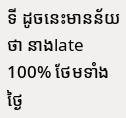ទី ដូចនេះមានន័យថា នាងlate 100% ថែមទាំងថ្ងៃ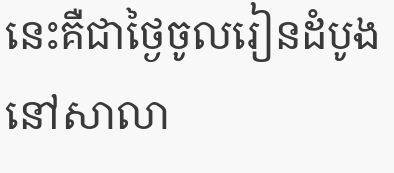នេះគឺជាថ្ងៃចូលរៀនដំបូងនៅសាលា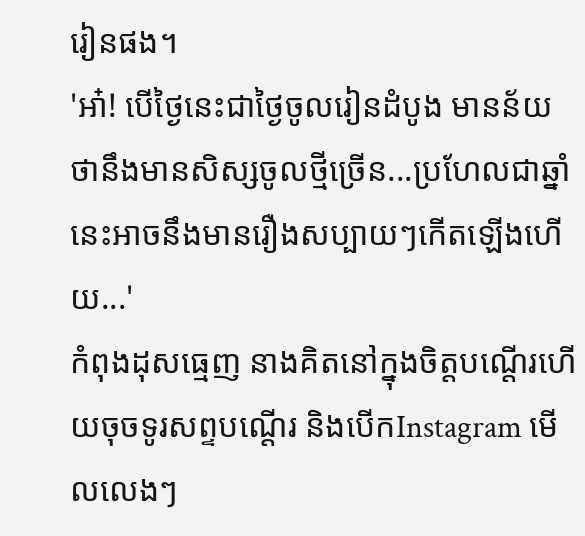រៀនផង។
'អា៎! បេីថ្ងៃនេះជាថ្ងៃចូលរៀនដំបូង មានន័យថានឹងមានសិស្សចូលថ្មីច្រេីន...ប្រហែលជាឆ្នាំនេះអាចនឹងមានរឿងសប្បាយៗកេីតឡេីងហេីយ...'
កំពុងដុសធ្មេញ នាងគិតនៅក្នុងចិត្តបណ្តេីរហេីយចុចទូរសព្ទបណ្ដើរ និងបេីកInstagram មេីលលេងៗ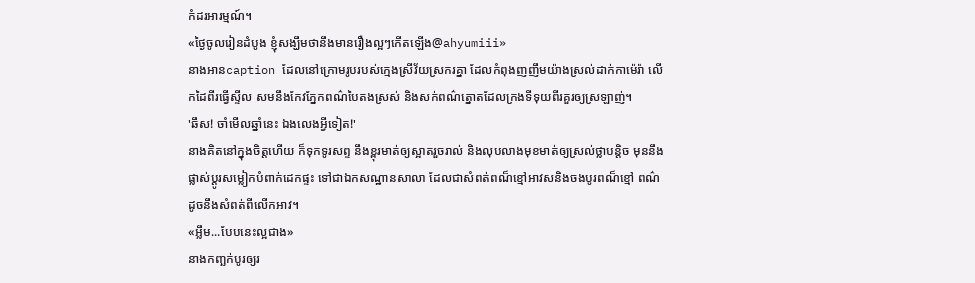កំដរអារម្មណ៍។
«ថ្ងៃចូលរៀនដំបូង ខ្ញុំសង្ឃឹមថានឹងមានរឿងល្អៗកេីតឡេីង@ahyumiii»
នាងអានcaption ដែលនៅក្រោមរូបរបស់ក្មេងស្រីវ័យស្រករគ្នា ដែលកំពុងញញឹមយ៉ាងស្រល់ដាក់កាម៉េរ៉ា លេីកដៃពីរធ្វើស្ទីល សមនឹងកែវភ្នែកពណ៌បៃតងស្រស់ និងសក់ពណ៌ត្នោតដែលក្រងទីទុយពីរគួរឲ្យស្រឡាញ់។
'ឆឹស! ចាំមេីលឆ្នាំនេះ ឯងលេងអ្វីទៀត!'
នាងគិតនៅក្នុងចិត្តហេីយ ក៏ទុកទូរសព្ទ នឹងខ្ពុរមាត់ឲ្យស្អាតរួចរាល់ និងលុបលាងមុខមាត់ឲ្យស្រល់ថ្លាបន្តិច មុននឹងផ្លាស់ប្ដូរសម្លៀកបំពាក់ដេកផ្ទះ ទៅជាឯកសណ្ឋានសាលា ដែលជាសំពត់ពណ៏ខ្មៅអាវសនិងចងបូរពណ៏ខ្មៅ ពណ៌ដូចនឹងសំពត់ពីលេីកអាវ។
«អ្លឹម...បែបនេះល្អជាង»
នាងកញ្ឆក់បូរឲ្យរ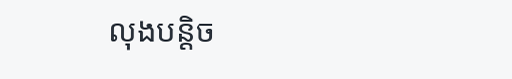លុងបន្តិច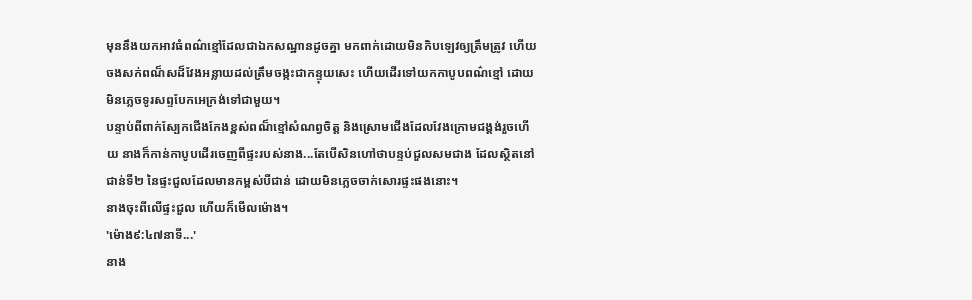មុននឹងយកអាវធំពណ៌ខ្មៅដែលជាឯកសណ្ឋានដូចគ្នា មកពាក់ដោយមិនកិបឡេវឲ្យត្រឹមត្រូវ ហេីយចងសក់ពណ៏សដ៏វែងអន្លាយដល់ត្រឹមចង្កះជាកន្ទុយសេះ ហេីយដេីរទៅយកកាបូបពណ៌ខ្មៅ ដោយមិនភ្លេចទូរសព្ទបែកអេក្រង់ទៅជាមួយ។
បន្ទាប់ពីពាក់ស្បែកជើងកែងខ្ពស់ពណ៏ខ្មៅសំណព្វចិត្ត និងស្រោមជេីងដែលវែងក្រោមជង្គង់រួចហេីយ នាងក៏កាន់កាបូបដេីរចេញពីផ្ទះរបស់នាង...តែបេីសិនហៅថាបន្ទប់ជួលសមជាង ដែលស្ថិតនៅជាន់ទី២ នៃផ្ទះជួលដែលមានកម្ពស់បីជាន់ ដោយមិនភ្លេចចាក់សោរផ្ទះផងនោះ។
នាងចុះពីលេីផ្ទះជួល ហេីយក៏មេីលម៉ោង។
'ម៉ោង៩:៤៧នាទី...'
នាង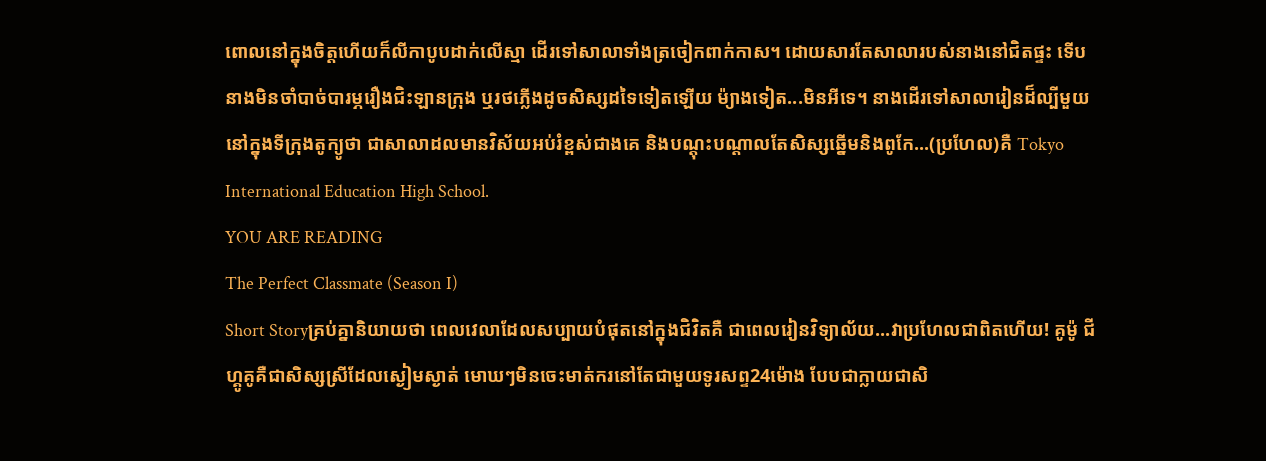ពោលនៅក្នុងចិត្តហេីយក៏លីកាបូបដាក់លេីស្មា ដេីរទៅសាលាទាំងត្រចៀកពាក់កាស។ ដោយសារតែសាលារបស់នាងនៅជិតផ្ទះ ទេីបនាងមិនចាំបាច់បារម្ភរឿងជិះឡានក្រុង ឬរថភ្លើងដូចសិស្សដទៃទៀតឡេីយ ម៉្យាងទៀត...មិនអីទេ។ នាងដេីរទៅសាលារៀនដ៏ល្បីមួយនៅក្នុងទីក្រុងតូក្យូថា ជាសាលាដលមានវិស័យអប់រំខ្ពស់ជាងគេ និងបណ្តុះបណ្តាលតែសិស្សឆ្នេីមនិងពូកែ...(ប្រហែល)គឺ Tokyo International Education High School.
YOU ARE READING
The Perfect Classmate (Season I)
Short Storyគ្រប់គ្នានិយាយថា ពេលវេលាដែលសប្បាយបំផុតនៅក្នុងជិវិតគឺ ជាពេលរៀនវិទ្យាល័យ...វាប្រហែលជាពិតហេីយ! គូម៉ូ ជីហ្គូគូគឺជាសិស្សស្រីដែលស្ងៀមស្ងាត់ មោឃៗមិនចេះមាត់ករនៅតែជាមួយទូរសព្ទ24ម៉ោង បែបជាក្លាយជាសិ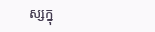ស្សក្នុ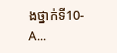ងថ្នាក់ទី10-A...